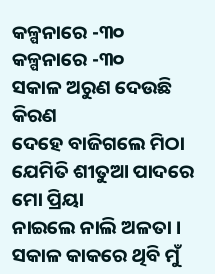କଳ୍ପନାରେ -୩୦
କଳ୍ପନାରେ -୩୦
ସକାଳ ଅରୁଣ ଦେଉଛି କିରଣ
ଦେହେ ବାଜିଗଲେ ମିଠା
ଯେମିତି ଶୀତୁଆ ପାଦରେ ମୋ ପ୍ରିୟା
ନାଇଲେ ନାଲି ଅଳତା ।
ସକାଳ କାକରେ ଥିବି ମୁଁ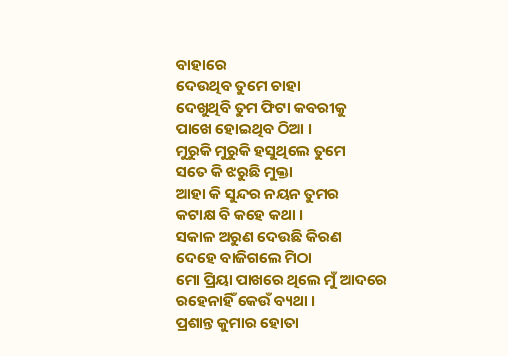ବାହାରେ
ଦେଉଥିବ ତୁମେ ଚାହା
ଦେଖୁଥିବି ତୁମ ଫିଟା କବରୀକୁ
ପାଖେ ହୋଇଥିବ ଠିଆ ।
ମୁରୁକି ମୁରୁକି ହସୁଥିଲେ ତୁମେ
ସତେ କି ଝରୁଛି ମୁକ୍ତା
ଆହା କି ସୁନ୍ଦର ନୟନ ତୁମର
କଟାକ୍ଷ ବି କହେ କଥା ।
ସକାଳ ଅରୁଣ ଦେଉଛି କିରଣ
ଦେହେ ବାଜିଗଲେ ମିଠା
ମୋ ପ୍ରିୟା ପାଖରେ ଥିଲେ ମୁଁ ଆଦରେ
ରହେନାହିଁ କେଉଁ ବ୍ୟଥା ।
ପ୍ରଶାନ୍ତ କୁମାର ହୋତା